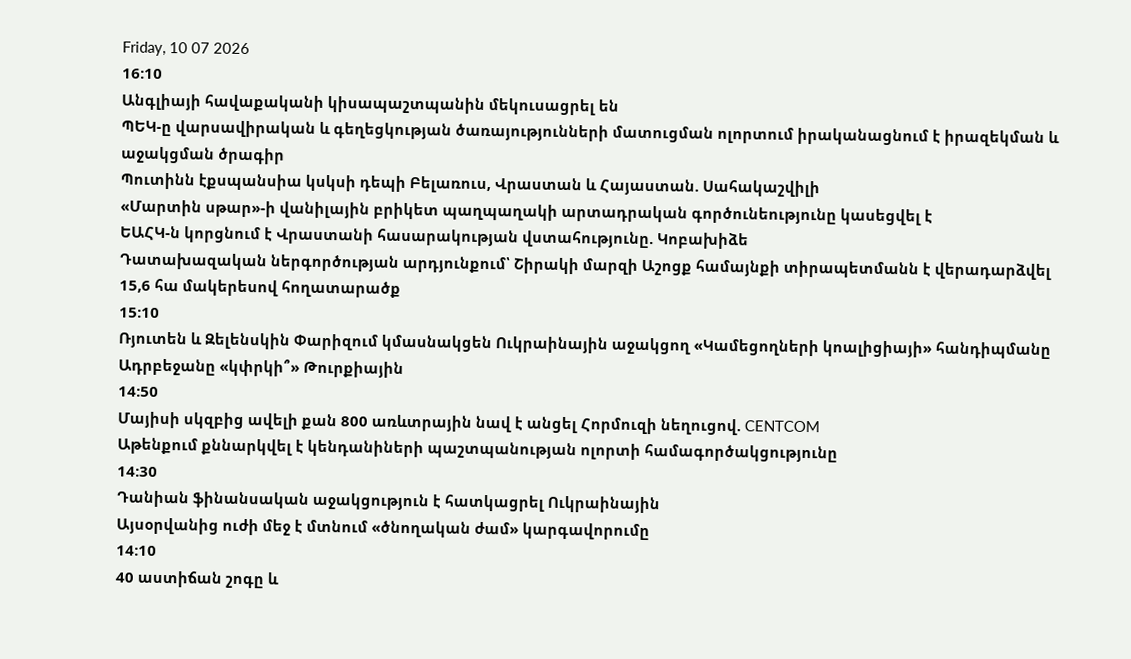Friday, 10 07 2026
16:10
Անգլիայի հավաքականի կիսապաշտպանին մեկուսացրել են
ՊԵԿ-ը վարսավիրական և գեղեցկության ծառայությունների մատուցման ոլորտում իրականացնում է իրազեկման և աջակցման ծրագիր
Պուտինն էքսպանսիա կսկսի դեպի Բելառուս, Վրաստան և Հայաստան. Սահակաշվիլի
«Մարտին սթար»-ի վանիլային բրիկետ պաղպաղակի արտադրական գործունեությունը կասեցվել է
ԵԱՀԿ-ն կորցնում է Վրաստանի հասարակության վստահությունը. Կոբախիձե
Դատախազական ներգործության արդյունքում՝ Շիրակի մարզի Աշոցք համայնքի տիրապետմանն է վերադարձվել 15,6 հա մակերեսով հողատարածք
15:10
Ռյուտեն և Զելենսկին Փարիզում կմասնակցեն Ուկրաինային աջակցող «Կամեցողների կոալիցիայի» հանդիպմանը
Ադրբեջանը «կփրկի՞» Թուրքիային
14:50
Մայիսի սկզբից ավելի քան 800 առևտրային նավ է անցել Հորմուզի նեղուցով. CENTCOM
Աթենքում քննարկվել է կենդանիների պաշտպանության ոլորտի համագործակցությունը
14:30
Դանիան ֆինանսական աջակցություն է հատկացրել Ուկրաինային
Այսօրվանից ուժի մեջ է մտնում «ծնողական ժամ» կարգավորումը
14:10
40 աստիճան շոգը և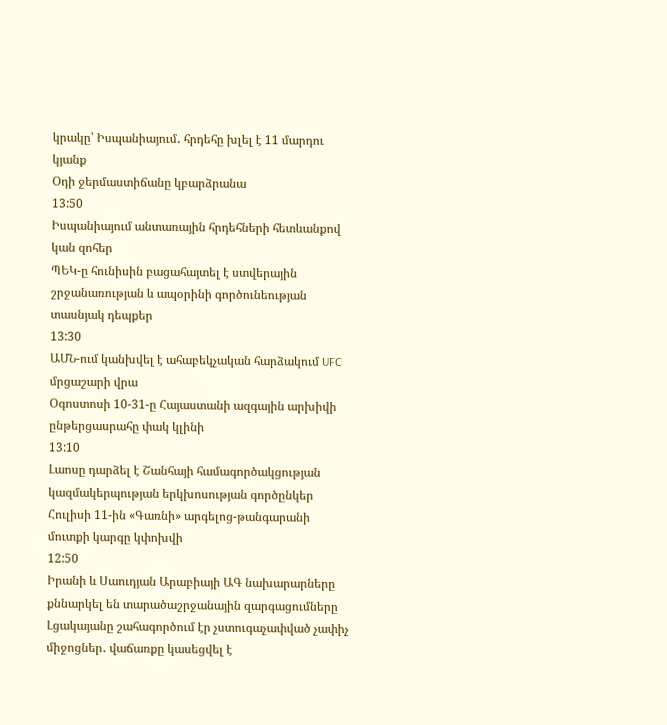կրակը՝ Իսպանիայում․ հրդեհը խլել է 11 մարդու կյանք
Օդի ջերմաստիճանը կբարձրանա
13:50
Իսպանիայում անտառային հրդեհների հետևանքով կան զոհեր
ՊԵԿ-ը հունիսին բացահայտել է ստվերային շրջանառության և ապօրինի գործունեության տասնյակ դեպքեր
13:30
ԱՄՆ-ում կանխվել է ահաբեկչական հարձակում UFC մրցաշարի վրա
Օգոստոսի 10-31-ը Հայաստանի ազգային արխիվի ընթերցասրահը փակ կլինի
13:10
Լաոսը դարձել է Շանհայի համագործակցության կազմակերպության երկխոսության գործընկեր
Հուլիսի 11-ին «Գառնի» արգելոց-թանգարանի մուտքի կարգը կփոխվի
12:50
Իրանի և Սաուդյան Արաբիայի ԱԳ նախարարները քննարկել են տարածաշրջանային զարգացումները
Լցակայանը շահագործում էր չստուգաչափված չափիչ միջոցներ․ վաճառքը կասեցվել է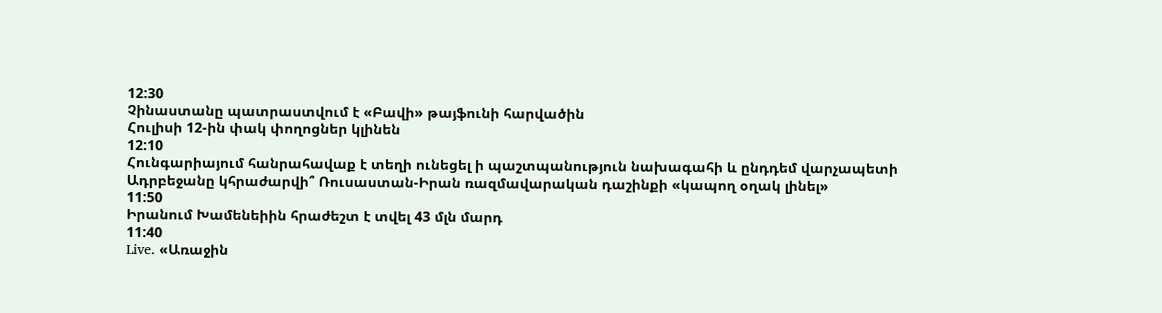12:30
Չինաստանը պատրաստվում է «Բավի» թայֆունի հարվածին
Հուլիսի 12-ին փակ փողոցներ կլինեն
12:10
Հունգարիայում հանրահավաք է տեղի ունեցել ի պաշտպանություն նախագահի և ընդդեմ վարչապետի
Ադրբեջանը կհրաժարվի՞ Ռուսաստան-Իրան ռազմավարական դաշինքի «կապող օղակ լինել»
11:50
Իրանում Խամենեիին հրաժեշտ է տվել 43 մլն մարդ
11:40
Live. «Առաջին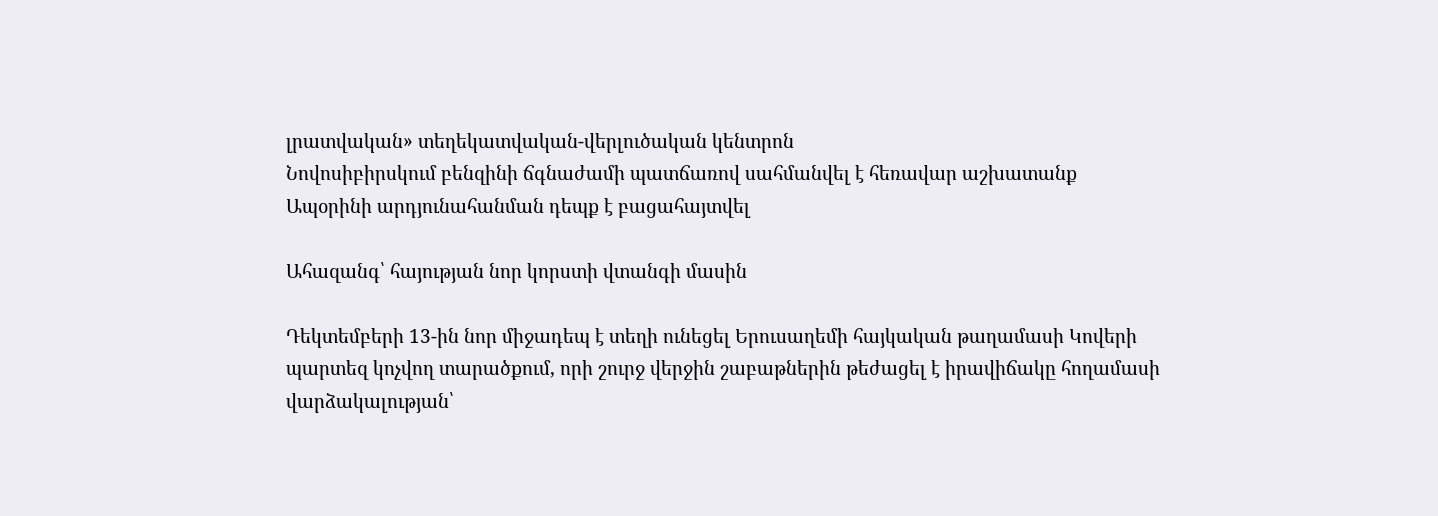լրատվական» տեղեկատվական-վերլուծական կենտրոն
Նովոսիբիրսկում բենզինի ճգնաժամի պատճառով սահմանվել է հեռավար աշխատանք
Ապօրինի արդյունահանման դեպք է բացահայտվել

Ահազանգ՝ հայության նոր կորստի վտանգի մասին

Դեկտեմբերի 13-ին նոր միջադեպ է տեղի ունեցել Երուսաղեմի հայկական թաղամասի Կովերի պարտեզ կոչվող տարածքում, որի շուրջ վերջին շաբաթներին թեժացել է իրավիճակը հողամասի վարձակալության՝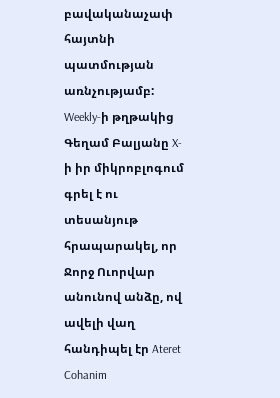բավականաչափ հայտնի պատմության առնչությամբ: Weekly-ի թղթակից Գեղամ Բալյանը X-ի իր միկրոբլոգում գրել է ու տեսանյութ հրապարակել, որ Ջորջ Ուորվար անունով անձը, ով ավելի վաղ հանդիպել էր Ateret Cohanim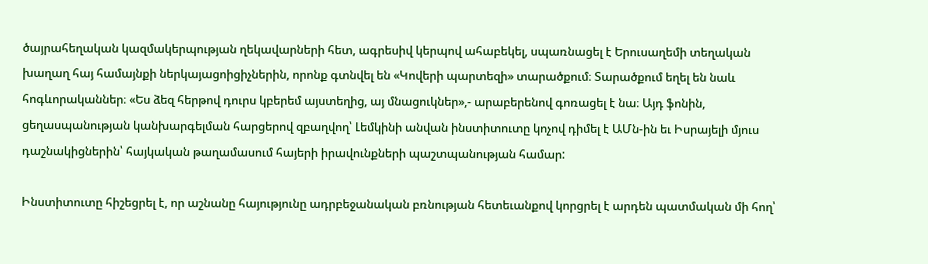ծայրահեղական կազմակերպության ղեկավարների հետ, ագրեսիվ կերպով ահաբեկել, սպառնացել է Երուսաղեմի տեղական խաղաղ հայ համայնքի ներկայացոիցիչներին, որոնք գտնվել են «Կովերի պարտեզի» տարածքում։ Տարածքում եղել են նաև հոգևորականներ։ «Ես ձեզ հերթով դուրս կբերեմ այստեղից, այ մնացուկներ»,- արաբերենով գոռացել է նա։ Այդ ֆոնին, ցեղասպանության կանխարգելման հարցերով զբաղվող՝ Լեմկինի անվան ինստիտուտը կոչով դիմել է ԱՄն-ին եւ Իսրայելի մյուս դաշնակիցներին՝ հայկական թաղամասում հայերի իրավունքների պաշտպանության համար:

Ինստիտուտը հիշեցրել է, որ աշնանը հայությունը ադրբեջանական բռնության հետեւանքով կորցրել է արդեն պատմական մի հող՝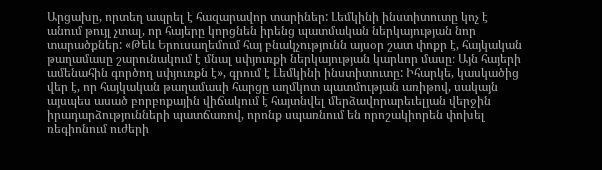Արցախը, որտեղ ապրել է հազարավոր տարիներ: Լեմկինի ինստիտուտը կոչ է անում թույլ չտալ, որ հայերը կորցնեն իրենց պատմական ներկայության նոր տարածքներ: «Թեև Երուսաղեմում հայ բնակչությունն այսօր շատ փոքր է, հայկական թաղամասը շարունակում է մնալ սփյուռքի ներկայության կարևոր մասը։ Այն հայերի ամենահին գործող սփյուռքն է», գրում է Լեմկինի ինստիտուտը: Իհարկե, կասկածից վեր է, որ հայկական թաղամասի հարցը աղմկոտ պատմության առիթով, սակայն այսպես ասած բորբոքային վիճակում է հայտնվել մերձավորարեւելյան վերջին իրադարձությունների պատճառով, որոնք սպառնում են որոշակիորեն փոխել ռեգիոնում ուժերի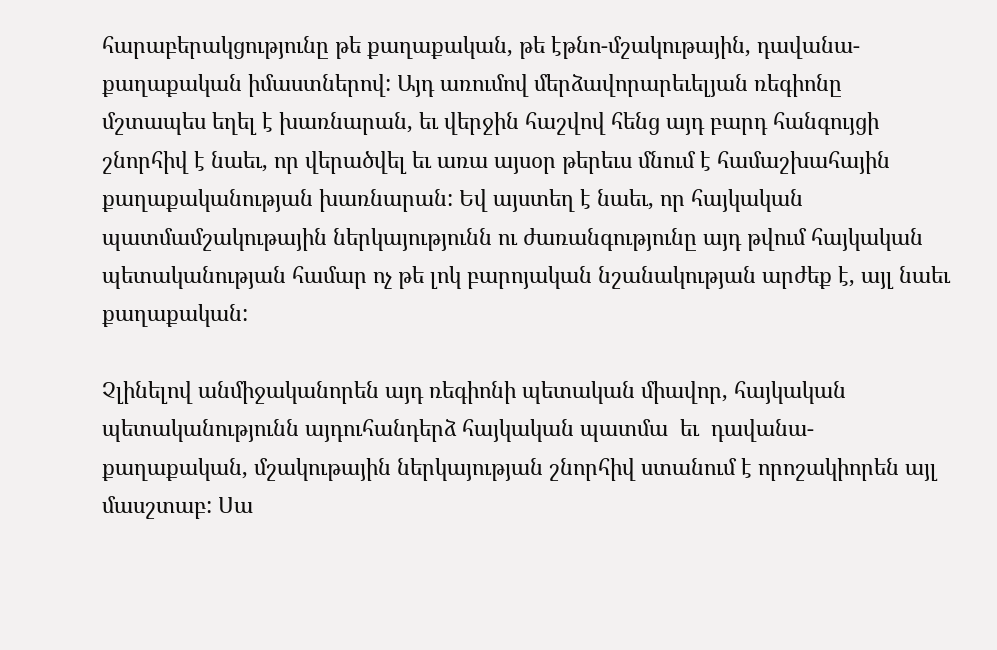հարաբերակցությունը թե քաղաքական, թե էթնո-մշակութային, դավանա-քաղաքական իմաստներով: Այդ առումով մերձավորարեւելյան ռեգիոնը մշտապես եղել է խառնարան, եւ վերջին հաշվով հենց այդ բարդ հանգույցի շնորհիվ է նաեւ, որ վերածվել եւ առա այսօր թերեւս մնում է համաշխահային քաղաքականության խառնարան: Եվ այստեղ է նաեւ, որ հայկական պատմամշակութային ներկայությունն ու ժառանգությունը այդ թվում հայկական պետականության համար ոչ թե լոկ բարոյական նշանակության արժեք է, այլ նաեւ քաղաքական:

Չլինելով անմիջականորեն այդ ռեգիոնի պետական միավոր, հայկական պետականությունն այդուհանդերձ հայկական պատմա  եւ  դավանա-քաղաքական, մշակութային ներկայության շնորհիվ ստանում է որոշակիորեն այլ մասշտաբ: Սա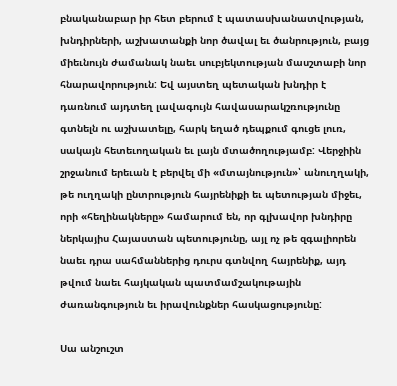բնականաբար իր հետ բերում է պատասխանատվության, խնդիրների, աշխատանքի նոր ծավալ եւ ծանրություն, բայց միեւնույն ժամանակ նաեւ սուբյեկտության մասշտաբի նոր հնարավորություն: Եվ այստեղ պետական խնդիր է դառնում այդտեղ լավագույն հավասարակշռությունը գտնելն ու աշխատելը, հարկ եղած դեպքում գուցե լուռ, սակայն հետեւողական եւ լայն մտածողությամբ: Վերջիին շրջանում երեւան է բերվել մի «մտայնություն»՝ անուղղակի, թե ուղղակի ընտրություն հայրենիքի եւ պետության միջեւ, որի «հեղինակները» համարում են, որ գլխավոր խնդիրը ներկայիս Հայաստան պետությունը, այլ ոչ թե զգալիորեն նաեւ դրա սահմաններից դուրս գտնվող հայրենիք, այդ թվում նաեւ հայկական պատմամշակութային ժառանգություն եւ իրավունքներ հասկացությունը:

Սա անշուշտ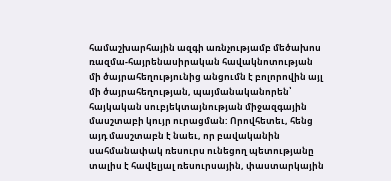համաշխարհային ազգի առնչությամբ մեծախոս ռազմա-հայրենասիրական հավակնոտության մի ծայրահեղությունից անցումն է բոլորովին այլ մի ծայրահեղության, պայմանականորեն՝ հայկական սուբյեկտայնության միջազգային մասշտաբի կույր ուրացման: Որովհետեւ, հենց այդ մասշտաբն է նաեւ, որ բավականին սահմանափակ ռեսուրս ունեցող պետությանը տալիս է հավելյալ ռեսուրսային, փաստարկային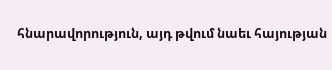հնարավորություն, այդ թվում նաեւ հայության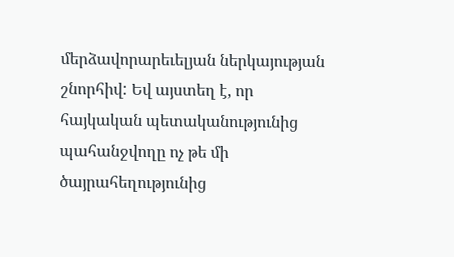մերձավորարեւելյան ներկայության շնորհիվ: Եվ այստեղ է, որ հայկական պետականությունից պահանջվողը ոչ թե մի ծայրահեղությունից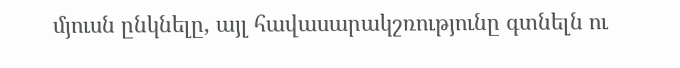մյուսն ընկնելը, այլ հավասարակշռությունը գտնելն ու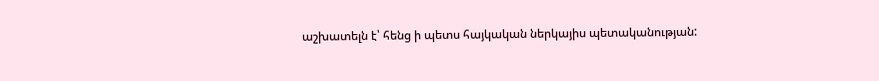աշխատելն է՝ հենց ի պետս հայկական ներկայիս պետականության: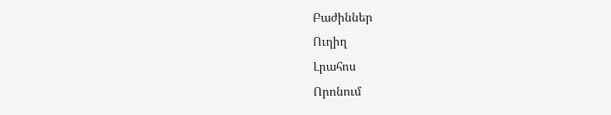Բաժիններ
Ուղիղ
Լրահոս
Որոնում